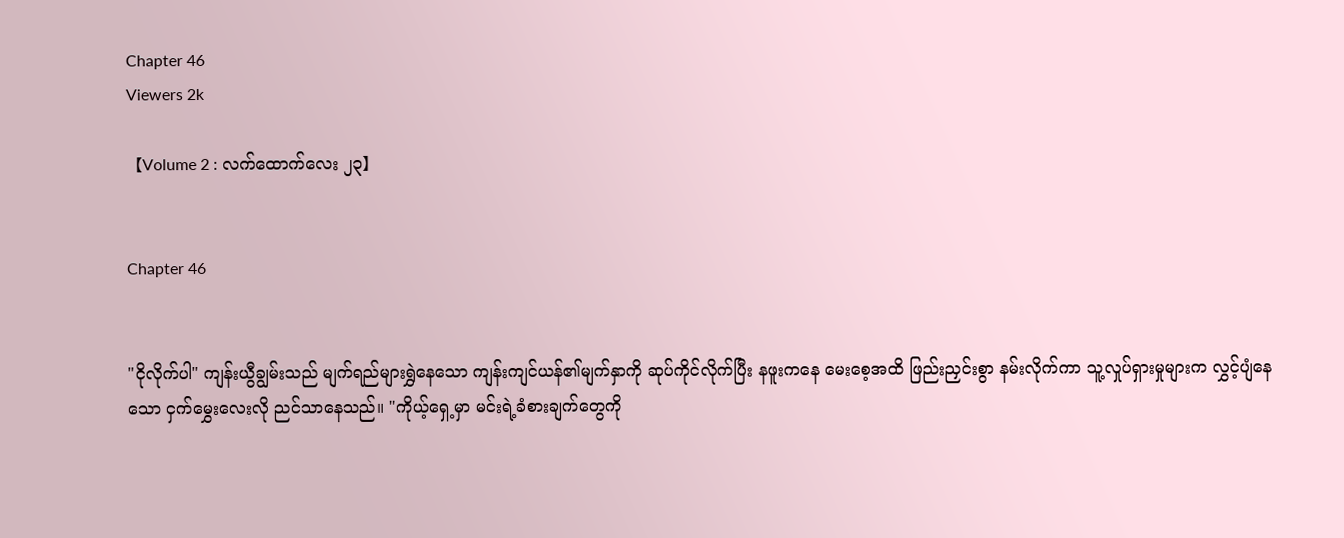Chapter 46
Viewers 2k

【Volume 2 : လက်ထောက်လေး ၂၃】


Chapter 46


"ငိုလိုက်ပါ" ကျန်းယွီချွမ်းသည် မျက်ရည်များရွှဲနေသော ကျန်းကျင်ယန်၏မျက်နှာကို ဆုပ်ကိုင်လိုက်ပြီး နဖူးကနေ မေးစေ့အထိ ဖြည်းညှင်းစွာ နမ်းလိုက်ကာ သူ့လှုပ်ရှားမှုများက လွှင့်ပျံနေသော ငှက်မွှေးလေးလို ညင်သာနေသည်။ "ကိုယ့်ရှေ့မှာ မင်းရဲ့ခံစားချက်တွေကို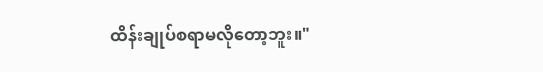ထိန်းချုပ်စရာမလိုတော့ဘူး။"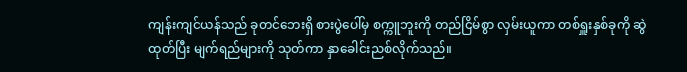ကျန်းကျင်ယန်သည် ခုတင်ဘေးရှိ စားပွဲပေါ်မှ စက္ကူဘူးကို တည်ငြိမ်စွာ လှမ်းယူကာ တစ်ရှူးနှစ်ခုကို ဆွဲထုတ်ပြီး မျက်ရည်များကို သုတ်ကာ နှာခေါင်းညစ်လိုက်သည်။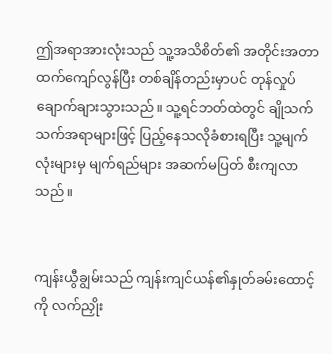ဤအရာအားလုံးသည် သူ့အသိစိတ်၏ အတိုင်းအတာထက်ကျော်လွန်ပြီး တစ်ချိန်တည်းမှာပင် တုန်လှုပ်ချောက်ချားသွားသည်။ သူ့ရင်ဘတ်ထဲတွင် ချိုသက်သက်အရာများဖြင့် ပြည့်နေသလိုခံစားရပြီး သူ့မျက်လုံးများမှ မျက်ရည်များ အဆက်မပြတ် စီးကျလာသည်။


ကျန်းယွီချွမ်းသည် ကျန်းကျင်ယန်၏နှုတ်ခမ်းထောင့်ကို လက်ညှိုး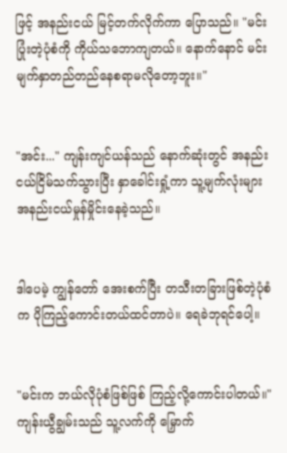ဖြင့် အနည်းငယ် မြင့်တက်လိုက်ကာ ပြောသည်။ "မင်းပြုံးတဲ့ပုံစံကို ကိုယ်သဘောကျတယ်။ နောက်နောင် မင်း မျက်နှာတည်တည်နေစရာမလိုတော့ဘူး။"


"အင်း..." ကျန်းကျင်ယန်သည် နောက်ဆုံးတွင် အနည်းငယ်ငြိမ်သက်သွားပြီး နှာခေါင်းရှုံ့ကာ သူ့မျက်လုံးများ အနည်းငယ်မှုန်မှိုင်းနေခဲ့သည်။


ဒါပေမဲ့ ကျွန်တော် အေးစက်ပြီး တသီးတခြားဖြစ်တဲ့ပုံစံက ပိုကြည့်ကောင်းတယ်ထင်တာပဲ။ ရေခဲဘုရင်ပေါ့။


"မင်းက ဘယ်လိုပုံစံဖြစ်ဖြစ် ကြည့်လို့ကောင်းပါတယ်။" ကျန်းယွီချွမ်းသည် သူ့လက်ကို မြှောက်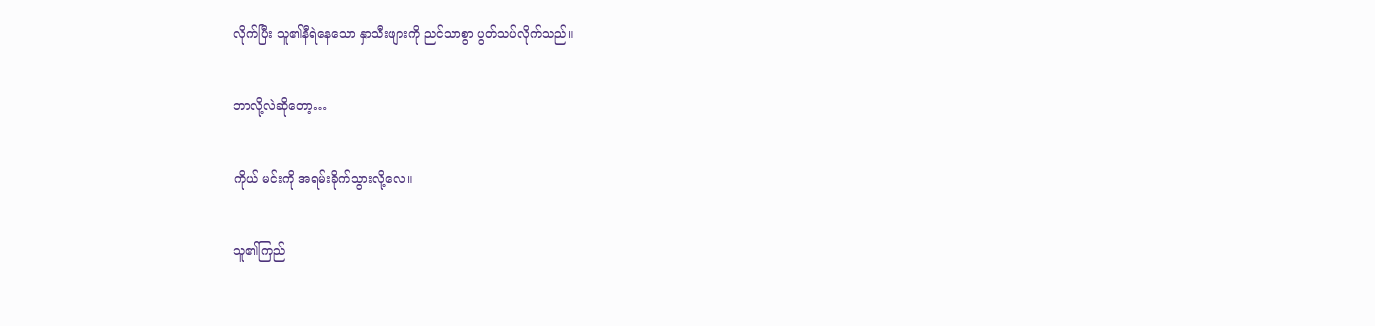လိုက်ပြီး သူ၏နီရဲနေသော နှာသီးဖျားကို ညင်သာစွာ ပွတ်သပ်လိုက်သည်။


ဘာလို့လဲဆိုတော့…


ကိုယ် မင်းကို အရမ်းခိုက်သွားလို့လေ။


သူ၏ကြည်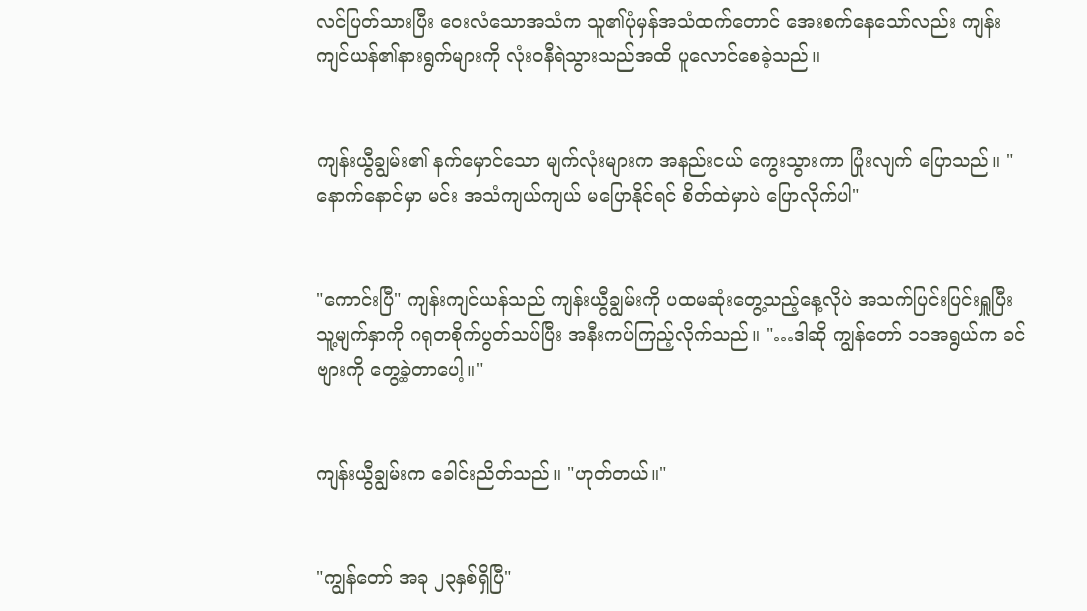လင်ပြတ်သားပြီး ဝေးလံသောအသံက သူ၏ပုံမှန်အသံထက်တောင် အေးစက်နေသော်လည်း ကျန်းကျင်ယန်၏နားရွက်များကို လုံးဝနီရဲသွားသည်အထိ ပူလောင်စေခဲ့သည်။


ကျန်းယွီချွမ်း၏ နက်မှောင်သော မျက်လုံးများက အနည်းငယ် ကွေးသွားကာ ပြုံးလျက် ပြောသည်။ "နောက်နောင်မှာ မင်း အသံကျယ်ကျယ် မပြောနိုင်ရင် စိတ်ထဲမှာပဲ ပြောလိုက်ပါ"


"ကောင်းပြီ" ကျန်းကျင်ယန်သည် ကျန်းယွီချွမ်းကို ပထမဆုံးတွေ့သည့်နေ့လိုပဲ အသက်ပြင်းပြင်းရှူပြီး သူ့မျက်နှာကို ဂရုတစိုက်ပွတ်သပ်ပြီး အနီးကပ်ကြည့်လိုက်သည်။ "…ဒါဆို ကျွန်တော် ၁၁အရွယ်က ခင်ဗျားကို တွေ့ခဲ့တာပေါ့။"


ကျန်းယွီချွမ်းက ခေါင်းညိတ်သည်။ "ဟုတ်တယ်။"


"ကျွန်တော် အခု ၂၃နှစ်ရှိပြီ"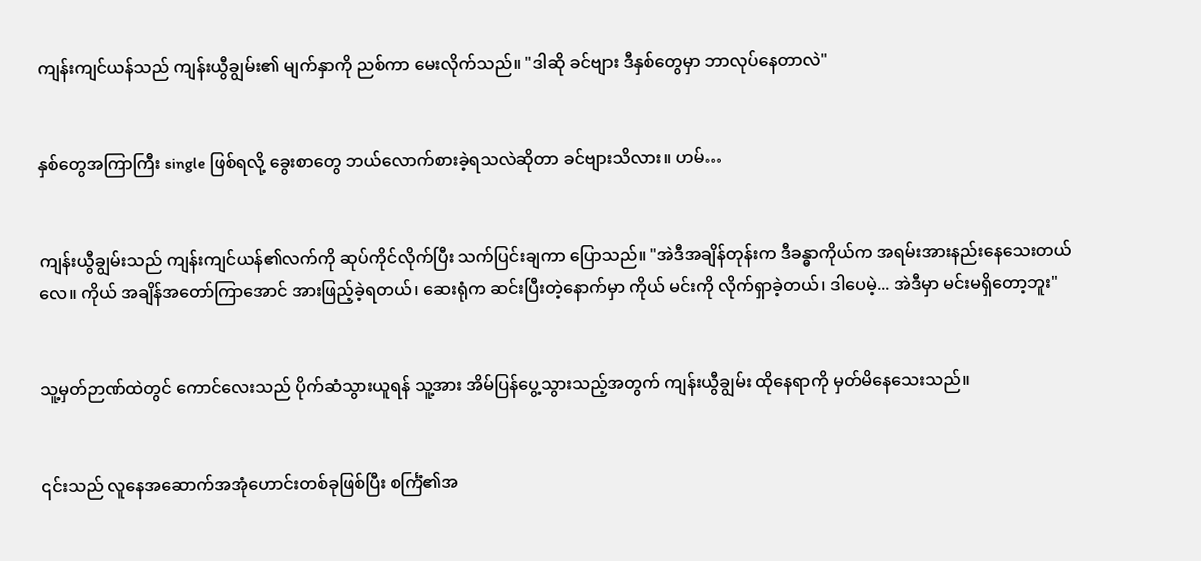ကျန်းကျင်ယန်သည် ကျန်းယွီချွမ်း၏ မျက်နှာကို ညစ်ကာ မေးလိုက်သည်။ "ဒါဆို ခင်ဗျား ဒီနှစ်တွေမှာ ဘာလုပ်နေတာလဲ"


နှစ်တွေအကြာကြီး single ဖြစ်ရလို့ ခွေးစာတွေ ဘယ်လောက်စားခဲ့ရသလဲဆိုတာ ခင်ဗျားသိလား။ ဟမ်…


ကျန်းယွီချွမ်းသည် ကျန်းကျင်ယန်၏လက်ကို ဆုပ်ကိုင်လိုက်ပြီး သက်ပြင်းချကာ ပြောသည်။ "အဲဒီအချိန်တုန်းက ဒီခန္ဓာကိုယ်က အရမ်းအားနည်းနေသေးတယ်လေ။ ကိုယ် အချိန်အတော်ကြာအောင် အားဖြည့်ခဲ့ရတယ်၊ ဆေးရုံက ဆင်းပြီးတဲ့နောက်မှာ ကိုယ် မင်းကို လိုက်ရှာခဲ့တယ်၊ ဒါပေမဲ့... အဲဒီမှာ မင်းမရှိတော့ဘူး"


သူ့မှတ်ဉာဏ်ထဲတွင် ကောင်လေးသည် ပိုက်ဆံသွားယူရန် သူ့အား အိမ်ပြန်ပွေ့သွားသည့်အတွက် ကျန်းယွီချွမ်း ထိုနေရာကို မှတ်မိနေသေးသည်။


၎င်းသည် လူနေအဆောက်အအုံဟောင်းတစ်ခုဖြစ်ပြီး စင်္ကြံ၏အ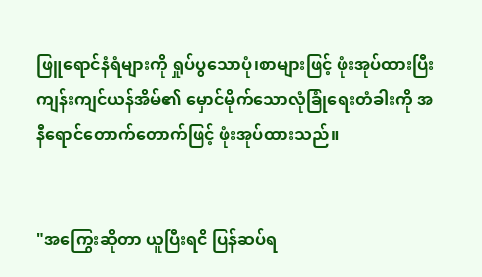ဖြူရောင်နံရံများကို ရှုပ်ပွသောပုံ၊စာများဖြင့် ဖုံးအုပ်ထားပြီး ကျန်းကျင်ယန်အိမ်၏ မှောင်မိုက်သောလုံခြုံရေးတံခါးကို အနီရောင်တောက်တောက်ဖြင့် ဖုံးအုပ်ထားသည်။


"အကြွေးဆိုတာ ယူပြီးရငိ ပြန်ဆပ်ရ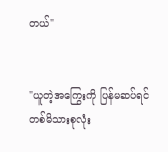တယ်"


"ယူတဲ့အကြွေးကို ပြန်မဆပ်ရင် တစ်မိသားစုလုံး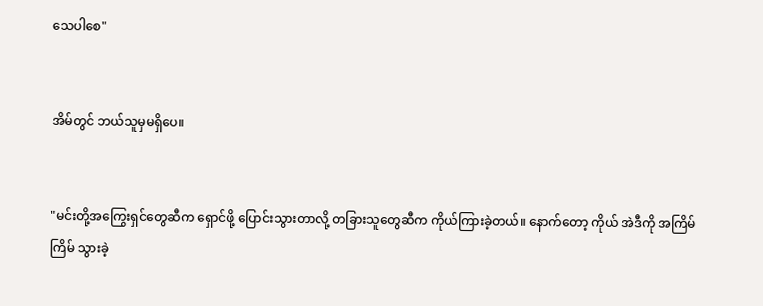သေပါစေ"


အိမ်တွင် ဘယ်သူမှမရှိပေ။


"မင်းတို့အကြွေးရှင်တွေဆီက ရှောင်ဖို့ ပြောင်းသွားတာလို့ တခြားသူတွေဆီက ကိုယ်ကြားခဲ့တယ်။ နောက်တော့ ကိုယ် အဲဒီကို အကြိမ်ကြိမ် သွားခဲ့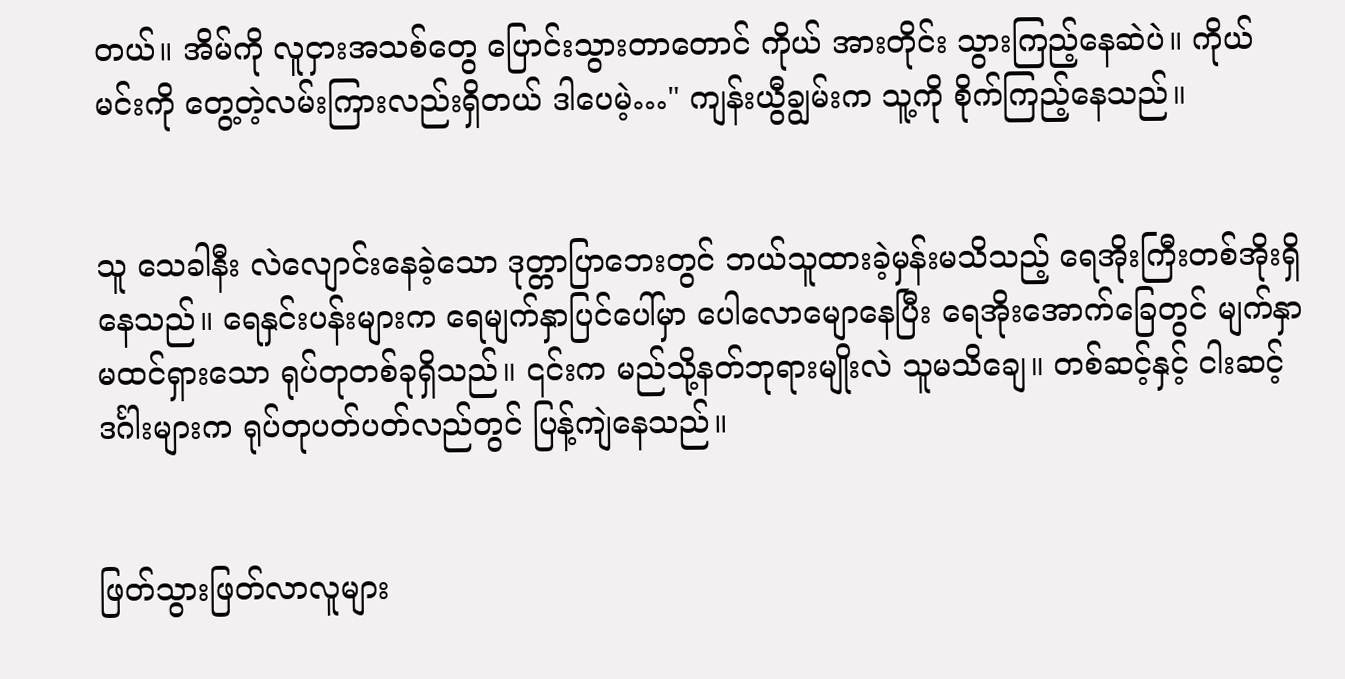တယ်။ အိမ်ကို လူငှားအသစ်တွေ ပြောင်းသွားတာတောင် ကိုယ် အားတိုင်း သွားကြည့်နေဆဲပဲ။ ကိုယ် မင်းကို တွေ့တဲ့လမ်းကြားလည်းရှိတယ် ဒါပေမဲ့…" ကျန်းယွီချွမ်းက သူ့ကို စိုက်ကြည့်နေသည်။


သူ သေခါနီး လဲလျောင်းနေခဲ့သော ဒုတ္တာပြာဘေးတွင် ဘယ်သူထားခဲ့မှန်းမသိသည့် ရေအိုးကြီးတစ်အိုးရှိနေသည်။ ရေနှင်းပန်းများက ရေမျက်နှာပြင်ပေါ်မှာ ပေါလောမျောနေပြီး ရေအိုးအောက်ခြေတွင် မျက်နှာမထင်ရှားသော ရုပ်တုတစ်ခုရှိသည်။ ၎င်းက မည်သို့နတ်ဘုရားမျိုးလဲ သူမသိချေ။ တစ်ဆင့်နှင့် ငါးဆင့်ဒင်္ဂါးများက ရုပ်တုပတ်ပတ်လည်တွင် ပြန့်ကျဲနေသည်။


ဖြတ်သွားဖြတ်လာလူများ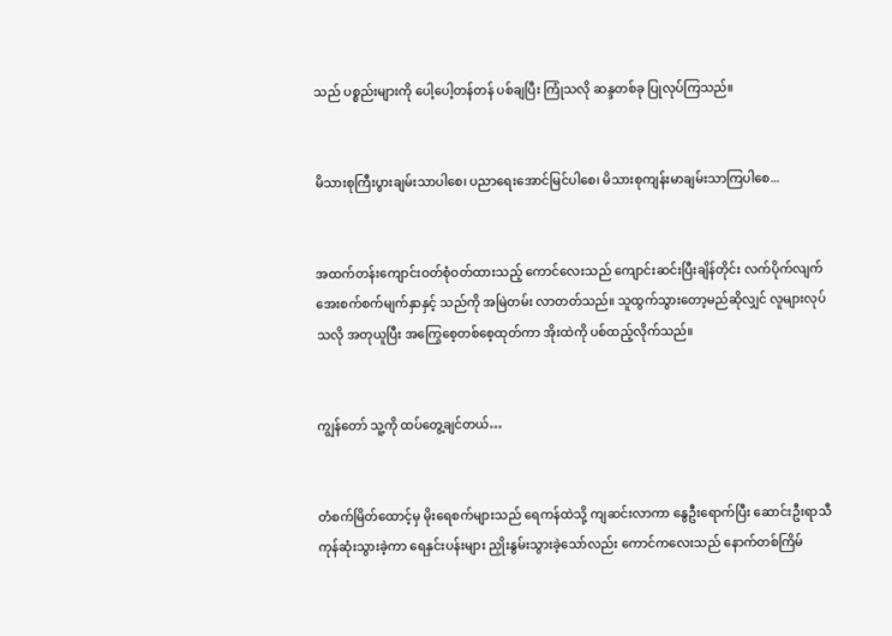သည် ပစ္စည်းများကို ပေါ့ပေါ့တန်တန် ပစ်ချပြီး ကြုံသလို ဆန္ဒတစ်ခု ပြုလုပ်ကြသည်။


မိသားစုကြီးပွားချမ်းသာပါစေ၊ ပညာရေးအောင်မြင်ပါစေ၊ မိသားစုကျန်းမာချမ်းသာကြပါစေ...


အထက်တန်းကျောင်းဝတ်စုံဝတ်ထားသည့် ကောင်လေးသည် ကျောင်းဆင်းပြီးချိန်တိုင်း လက်ပိုက်လျက် အေးစက်စက်မျက်နှာနှင့် သည်ကို အမြဲတမ်း လာတတ်သည်။ သူထွက်သွားတော့မည်ဆိုလျှင် လူများလုပ်သလို အတုယူပြီး အကြွေစေ့တစ်စေ့ထုတ်ကာ အိုးထဲကို ပစ်ထည့်လိုက်သည်။


ကျွန်တော် သူ့ကို ထပ်တွေ့ချင်တယ်…


တံစက်မြိတ်ထောင့်မှ မိုးရေစက်များသည် ရေကန်ထဲသို့ ကျဆင်းလာကာ နွေဦးရောက်ပြီး ဆောင်းဦးရာသီကုန်ဆုံးသွားခဲ့ကာ ရေနှင်းပန်းများ ညှိုးနွမ်းသွားခဲ့သော်လည်း ကောင်ကလေးသည် နောက်တစ်ကြိမ်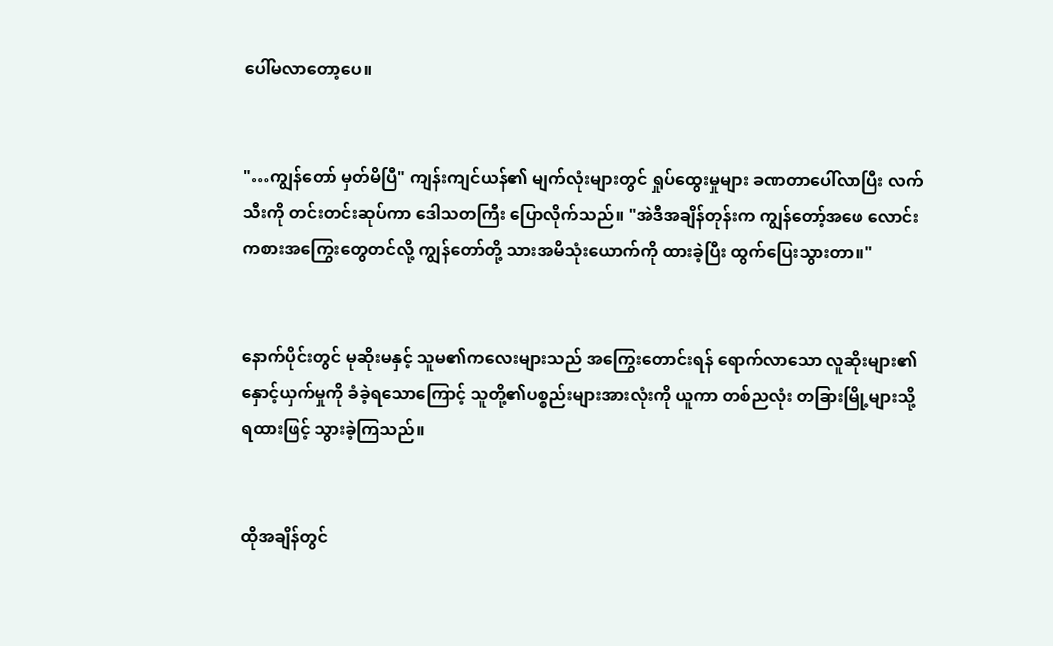ပေါ်မလာတော့ပေ။


"…ကျွန်တော် မှတ်မိပြီ" ကျန်းကျင်ယန်၏ မျက်လုံးများတွင် ရှုပ်ထွေးမှုများ ခဏတာပေါ်လာပြီး လက်သီးကို တင်းတင်းဆုပ်ကာ ဒေါသတကြီး ပြောလိုက်သည်။ "အဲဒီအချိန်တုန်းက ကျွန်တော့်အဖေ လောင်းကစားအကြွေးတွေတင်လို့ ကျွန်တော်တို့ သားအမိသုံးယောက်ကို ထားခဲ့ပြီး ထွက်ပြေးသွားတာ။"


နောက်ပိုင်းတွင် မုဆိုးမနှင့် သူမ၏ကလေးများသည် အကြွေးတောင်းရန် ရောက်လာသော လူဆိုးများ၏ နှောင့်ယှက်မှုကို ခံခဲ့ရသောကြောင့် သူတို့၏ပစ္စည်းများအားလုံးကို ယူကာ တစ်ညလုံး တခြားမြို့များသို့ ရထားဖြင့် သွားခဲ့ကြသည်။


ထိုအချိန်တွင်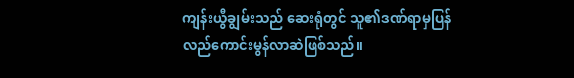ကျန်းယွီချွမ်းသည် ဆေးရုံတွင် သူ၏ဒဏ်ရာမှပြန်လည်ကောင်းမွန်လာဆဲဖြစ်သည်။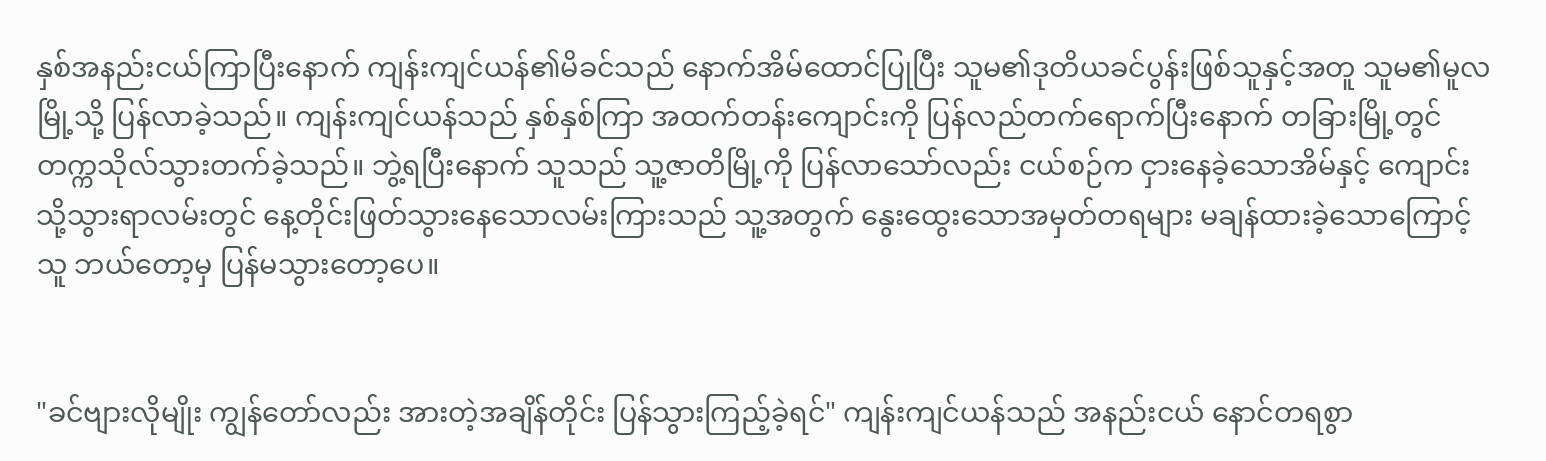နှစ်အနည်းငယ်ကြာပြီးနောက် ကျန်းကျင်ယန်၏မိခင်သည် နောက်အိမ်ထောင်ပြုပြီး သူမ၏ဒုတိယခင်ပွန်းဖြစ်သူနှင့်အတူ သူမ၏မူလမြို့သို့ ပြန်လာခဲ့သည်။ ကျန်းကျင်ယန်သည် နှစ်နှစ်ကြာ အထက်တန်းကျောင်းကို ပြန်လည်တက်ရောက်ပြီးနောက် တခြားမြို့တွင် တက္ကသိုလ်သွားတက်ခဲ့သည်။ ဘွဲ့ရပြီးနောက် သူသည် သူ့ဇာတိမြို့ကို ပြန်လာသော်လည်း ငယ်စဉ်က ငှားနေခဲ့သောအိမ်နှင့် ကျောင်းသို့သွားရာလမ်းတွင် နေ့တိုင်းဖြတ်သွားနေသောလမ်းကြားသည် သူ့အတွက် နွေးထွေးသောအမှတ်တရများ မချန်ထားခဲ့သောကြောင့် သူ ဘယ်တော့မှ ပြန်မသွားတော့ပေ။


"ခင်ဗျားလိုမျိုး ကျွန်တော်လည်း အားတဲ့အချိန်တိုင်း ပြန်သွားကြည့်ခဲ့ရင်" ကျန်းကျင်ယန်သည် အနည်းငယ် နောင်တရစွာ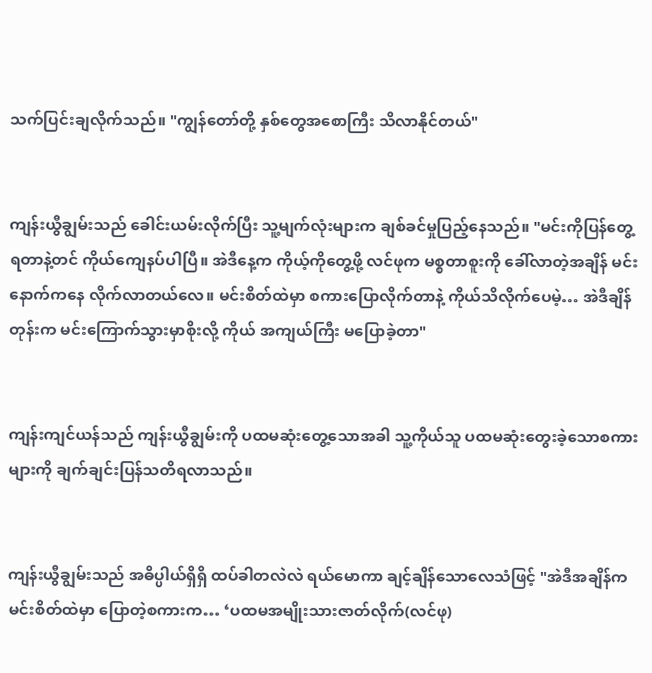သက်ပြင်းချလိုက်သည်။ "ကျွန်တော်တို့ နှစ်တွေအစောကြီး သိလာနိုင်တယ်"


ကျန်းယွီချွမ်းသည် ခေါင်းယမ်းလိုက်ပြီး သူ့မျက်လုံးများက ချစ်ခင်မှုပြည့်နေသည်။ "မင်းကိုပြန်တွေ့ရတာနဲ့တင် ကိုယ်ကျေနပ်ပါပြီ။ အဲဒီနေ့က ကိုယ့်ကိုတွေ့ဖို့ လင်ဖုက မစ္စတာစူးကို ခေါ်လာတဲ့အချိန် မင်း နောက်ကနေ လိုက်လာတယ်လေ။ မင်းစိတ်ထဲမှာ စကားပြောလိုက်တာနဲ့ ကိုယ်သိလိုက်ပေမဲ့… အဲဒီချိန်တုန်းက မင်းကြောက်သွားမှာစိုးလို့ ကိုယ် အကျယ်ကြီး မပြောခဲ့တာ"


ကျန်းကျင်ယန်သည် ကျန်းယွီချွမ်းကို ပထမဆုံးတွေ့သောအခါ သူ့ကိုယ်သူ ပထမဆုံးတွေးခဲ့သောစကားများကို ချက်ချင်းပြန်သတိရလာသည်။


ကျန်းယွီချွမ်းသည် အဓိပ္ပါယ်ရှိရှိ ထပ်ခါတလဲလဲ ရယ်မောကာ ချင့်ချိန်သောလေသံဖြင့် "အဲဒီအချိန်က မင်းစိတ်ထဲမှာ ပြောတဲ့စကားက… ‘ပထမအမျိုးသားဇာတ်လိုက်(လင်ဖု)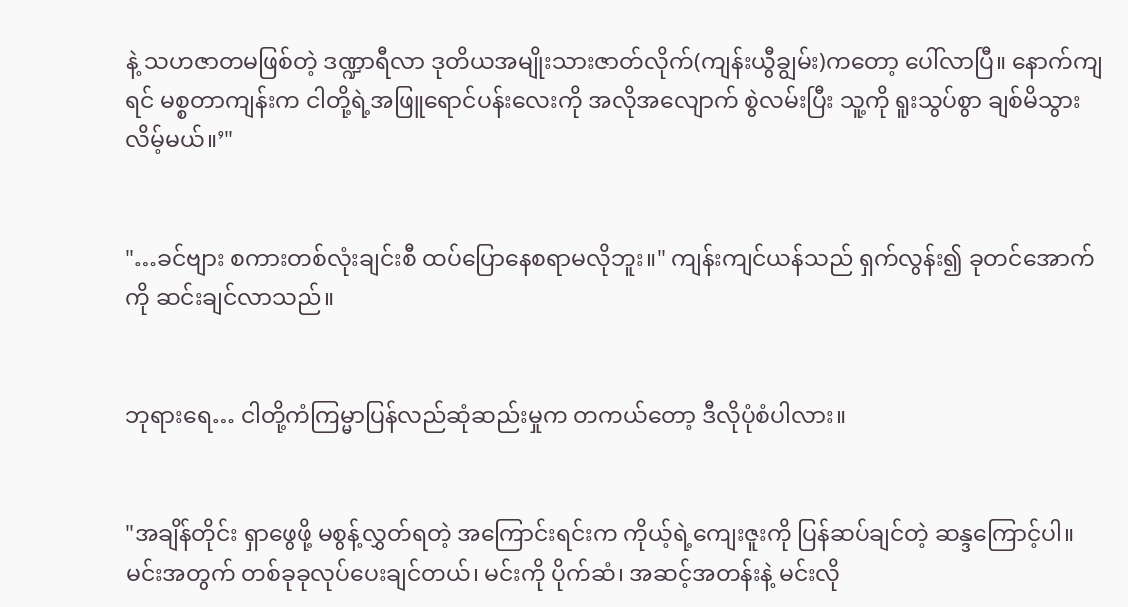နဲ့ သဟဇာတမဖြစ်တဲ့ ဒဏ္ဍာရီလာ ဒုတိယအမျိုးသားဇာတ်လိုက်(ကျန်းယွီချွမ်း)ကတော့ ပေါ်လာပြီ။ နောက်ကျရင် မစ္စတာကျန်းက ငါတို့ရဲ့အဖြူရောင်ပန်းလေးကို အလိုအလျောက် စွဲလမ်းပြီး သူ့ကို ရူးသွပ်စွာ ချစ်မိသွားလိမ့်မယ်။’"


"…ခင်ဗျား စကားတစ်လုံးချင်းစီ ထပ်ပြောနေစရာမလိုဘူး။" ကျန်းကျင်ယန်သည် ရှက်လွန်း၍ ခုတင်အောက်ကို ဆင်းချင်လာသည်။


ဘုရားရေ… ငါတို့ကံကြမ္မာပြန်လည်ဆုံဆည်းမှုက တကယ်တော့ ဒီလိုပုံစံပါလား။


"အချိန်တိုင်း ရှာဖွေဖို့ မစွန့်လွှတ်ရတဲ့ အကြောင်းရင်းက ကိုယ့်ရဲ့ကျေးဇူးကို ပြန်ဆပ်ချင်တဲ့ ဆန္ဒကြောင့်ပါ။ မင်းအတွက် တစ်ခုခုလုပ်ပေးချင်တယ်၊ မင်းကို ပိုက်ဆံ၊ အဆင့်အတန်းနဲ့ မင်းလို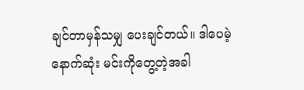ချင်တာမှန်သမျှ ပေးချင်တယ်။ ဒါပေမဲ့ နောက်ဆုံး မင်းကိုတွေ့တဲ့အခါ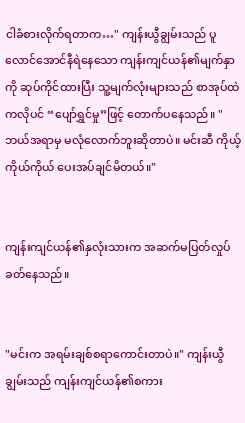ငါခံစားလိုက်ရတာက…" ကျန်းယွီချွမ်းသည် ပူလောင်အောင်နီရဲနေသော ကျန်းကျင်ယန်၏မျက်နှာကို ဆုပ်ကိုင်ထားပြီး သူ့မျက်လုံးများသည် စာအုပ်ထဲကလိုပင် “ပျော်ရွှင်မှု”ဖြင့် တောက်ပနေသည်။ "ဘယ်အရာမှ မလုံလောက်ဘူးဆိုတာပဲ။ မင်းဆီ ကိုယ့်ကိုယ်ကိုယ် ပေးအပ်ချင်မိတယ်။"


ကျန်းကျင်ယန်၏နှလုံးသားက အဆက်မပြတ်လှုပ်ခတ်နေသည်။


"မင်းက အရမ်းချစ်စရာကောင်းတာပဲ။" ကျန်းယွီချွမ်းသည် ကျန်းကျင်ယန်၏စကား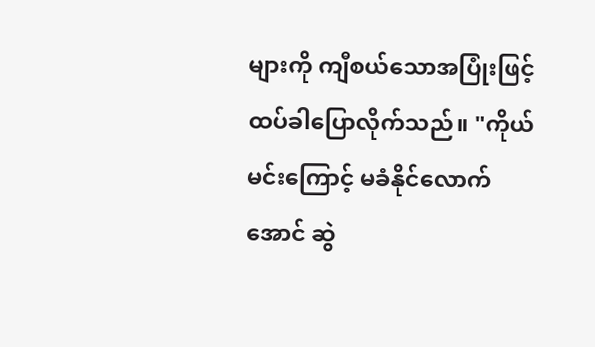များကို ကျီစယ်သောအပြုံးဖြင့် ထပ်ခါပြောလိုက်သည်။ "ကိုယ် မင်းကြောင့် မခံနိုင်လောက်အောင် ဆွဲ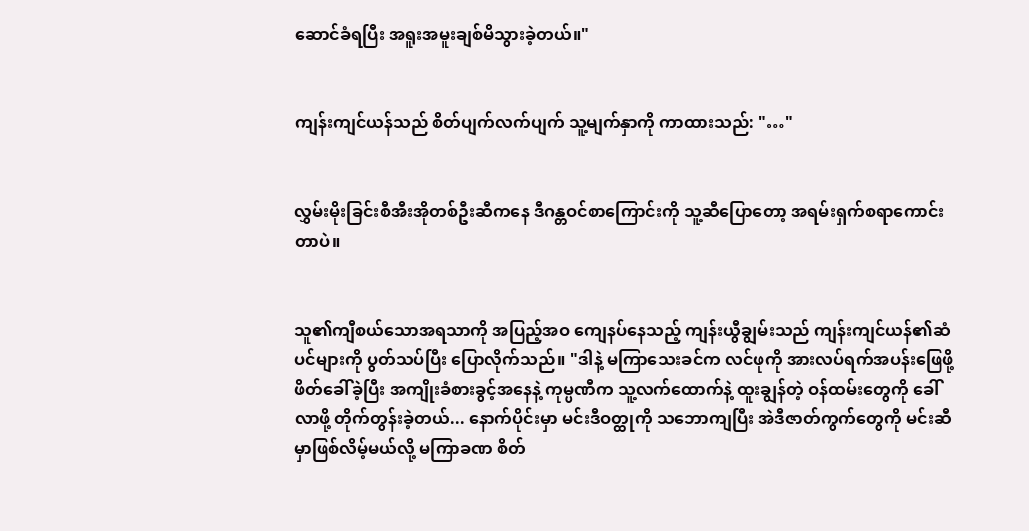ဆောင်ခံရပြီး အရူးအမူးချစ်မိသွားခဲ့တယ်။"


ကျန်းကျင်ယန်သည် စိတ်ပျက်လက်ပျက် သူ့မျက်နှာကို ကာထားသည်: "…"


လွှမ်းမိုးခြင်းစီအီးအိုတစ်ဦးဆီကနေ ဒီဂန္တဝင်စာကြောင်းကို သူ့ဆီပြောတော့ အရမ်း‌ရှက်စရာကောင်းတာပဲ။


သူ၏ကျီစယ်သောအရသာကို အပြည့်အဝ ကျေနပ်နေသည့် ကျန်းယွီချွမ်းသည် ကျန်းကျင်ယန်၏ဆံပင်များကို ပွတ်သပ်ပြီး ပြောလိုက်သည်။ "ဒါနဲ့ မကြာသေးခင်က လင်ဖုကို အားလပ်ရက်အပန်းဖြေဖို့ ဖိတ်ခေါ်ခဲ့ပြီး အကျိုးခံစားခွင့်အနေနဲ့ ကုမ္ပဏီက သူ့လက်ထောက်နဲ့ ထူးချွန်တဲ့ ဝန်ထမ်းတွေကို ခေါ်လာဖို့ တိုက်တွန်းခဲ့တယ်... နောက်ပိုင်းမှာ မင်းဒီဝတ္ထုကို သဘောကျပြီး အဲဒီဇာတ်ကွက်တွေကို မင်းဆီမှာဖြစ်လိမ့်မယ်လို့ မကြာခဏ စိတ်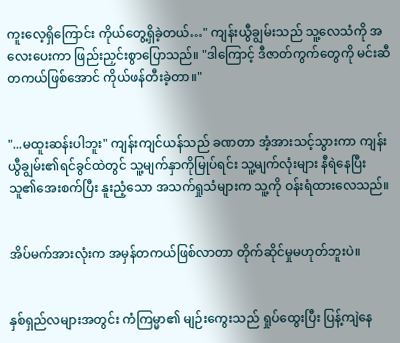ကူးလေ့ရှိကြောင်း ကိုယ်တွေ့ရှိခဲ့တယ်…" ကျန်းယွီချွမ်းသည် သူ့လေသံကို အလေးပေးကာ ဖြည်းညှင်းစွာပြောသည်။ "ဒါကြောင့် ဒီဇာတ်ကွက်တွေကို မင်းဆီတကယ်ဖြစ်အောင် ကိုယ်ဖန်တီးခဲ့တာ။"


"...မထူးဆန်းပါဘူး" ကျန်းကျင်ယန်သည် ခဏတာ အံ့အားသင့်သွားကာ ကျန်းယွီချွမ်း၏ရင်ခွင်ထဲတွင် သူ့မျက်နှာကိုမြုပ်ရင်း သူ့မျက်လုံးများ နီရဲနေပြီး သူ၏အေးစက်ပြီး နူးညံ့သော အသက်ရှုသံများက သူ့ကို ဝန်းရံထားလေသည်။


အိပ်မက်အားလုံးက အမှန်တကယ်ဖြစ်လာတာ တိုက်ဆိုင်မှုမဟုတ်ဘူးပဲ။


နှစ်ရှည်လများအတွင်း ကံကြမ္မာ၏ မျဉ်းကွေးသည် ရှုပ်ထွေးပြီး ပြန့်ကျဲနေ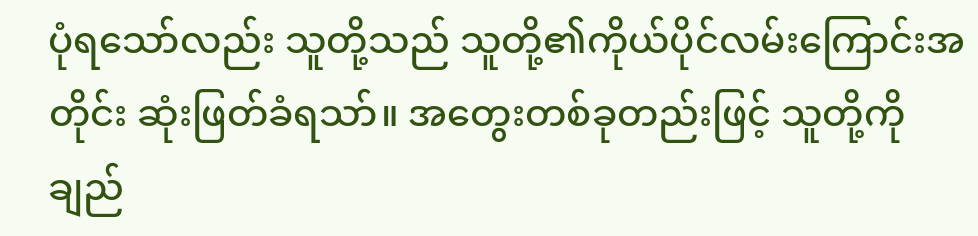ပုံရသော်လည်း သူတို့သည် သူတို့၏ကိုယ်ပိုင်လမ်းကြောင်းအတိုင်း ဆုံးဖြတ်ခံရသာ်။ အတွေးတစ်ခုတည်းဖြင့် သူတို့ကို ချည်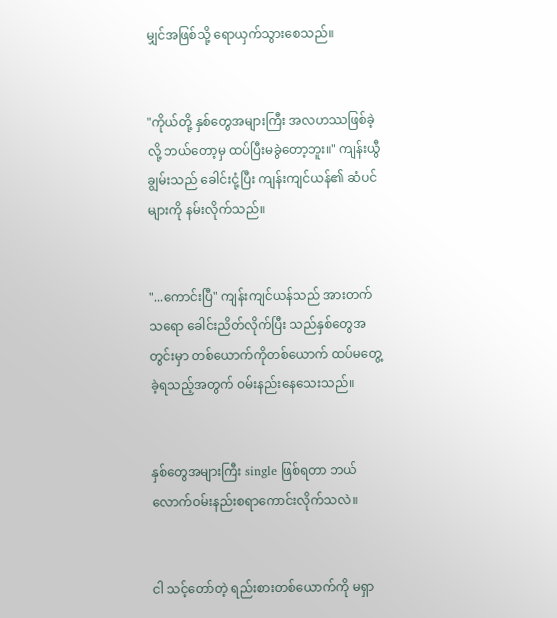မျှင်အဖြစ်သို့ ရောယှက်သွားစေသည်။


"ကိုယ်တို့ နှစ်တွေအများကြီး အလဟဿဖြစ်ခဲ့လို့ ဘယ်တော့မှ ထပ်ပြီးမခွဲတော့ဘူး။" ကျန်းယွီချွမ်းသည် ခေါင်းငုံ့ပြီး ကျန်းကျင်ယန်၏ ဆံပင်များကို နမ်းလိုက်သည်။


"...ကောင်းပြီ" ကျန်းကျင်ယန်သည် အားတက်သရော ခေါင်းညိတ်လိုက်ပြီး သည်နှစ်တွေအတွင်းမှာ တစ်ယောက်ကိုတစ်ယောက် ထပ်မတွေ့ခဲ့ရသည့်အတွက် ဝမ်းနည်းနေသေးသည်။


နှစ်တွေအများကြီး single ဖြစ်ရတာ ဘယ်လောက်ဝမ်းနည်းစရာကောင်းလိုက်သလဲ။


ငါ သင့်တော်တဲ့ ရည်းစားတစ်ယောက်ကို မရှာ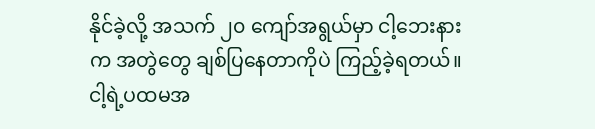နိုင်ခဲ့လို့ အသက် ၂၀ ကျော်အရွယ်မှာ ငါ့ဘေးနားက အတွဲတွေ ချစ်ပြနေတာကိုပဲ ကြည့်ခဲ့ရတယ်။ ငါ့ရဲ့ပထမအ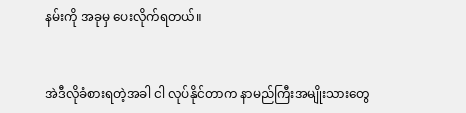နမ်းကို အခုမှ ပေးလိုက်ရတယ်။


အဲဒီလိုခံစားရတဲ့အခါ ငါ လုပ်နိုင်တာက နာမည်ကြီးအမျိုးသားတွေ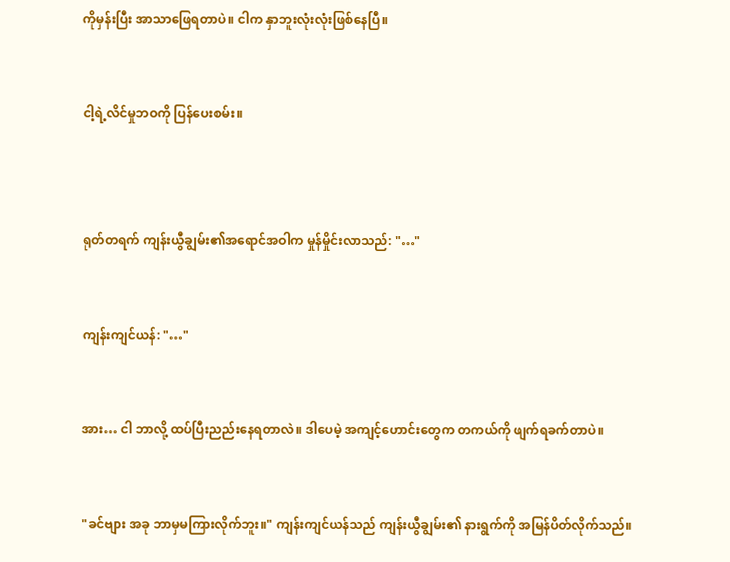ကိုမှန်းပြီး အာသာဖြေရတာပဲ။ ငါက နှာဘူးလုံးလုံးဖြစ်နေပြီ။


ငါ့ရဲ့လိင်မှုဘဝကို ပြန်ပေးစမ်း။



ရုတ်တရက် ကျန်းယွီချွမ်း၏အရောင်အဝါက မှုန်မှိုင်းလာသည်: "…"


ကျန်းကျင်ယန်: "…"


အား… ငါ ဘာလို့ ထပ်ပြီးညည်းနေရတာလဲ။ ဒါပေမဲ့ အကျင့်ဟောင်းတွေက တကယ်ကို ဖျက်ရခက်တာပဲ။


"ခင်ဗျား အခု ဘာမှမကြားလိုက်ဘူး။" ကျန်းကျင်ယန်သည် ကျန်းယွီချွမ်း၏ နားရွက်ကို အမြန်ပိတ်လိုက်သည်။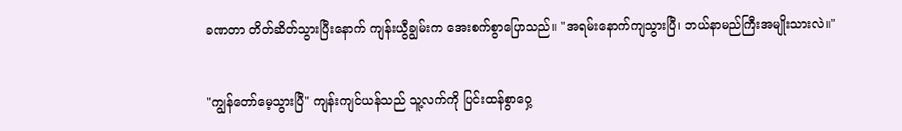ခဏတာ တိတ်ဆိတ်သွားပြီးနောက် ကျန်းယွီချွမ်းက အေးစက်စွာပြောသည်။ "အရမ်းနောက်ကျသွားပြီ၊ ဘယ်နာမည်ကြီးအမျိုးသားလဲ။"


"ကျွန်တော်မေ့သွားပြီ" ကျန်းကျင်ယန်သည် သူ့လက်ကို ပြင်းထန်စွာဝှေ့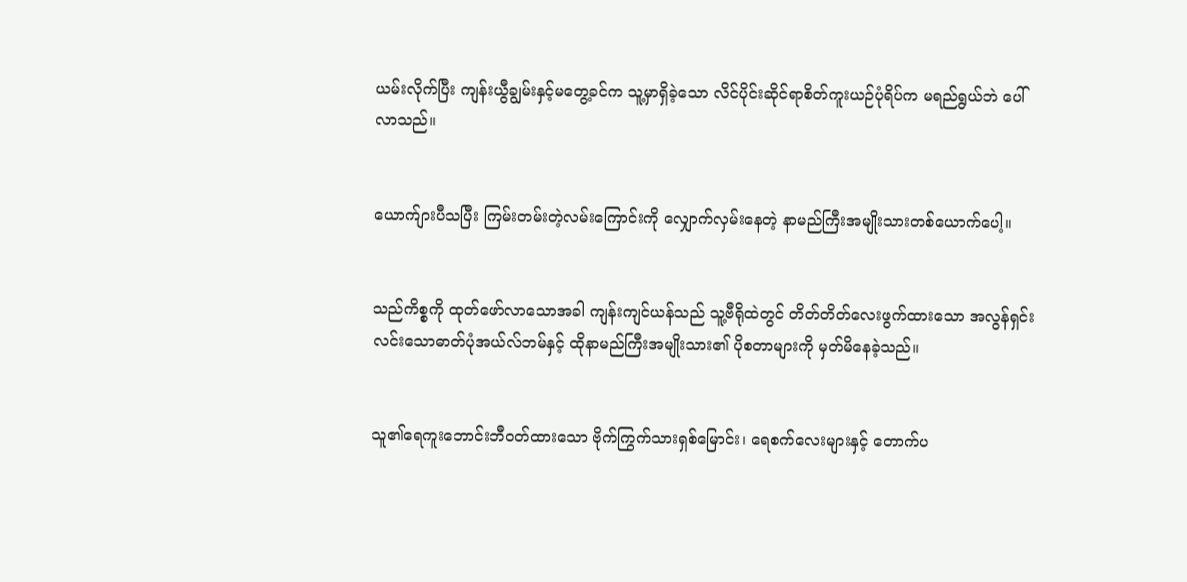ယမ်းလိုက်ပြီး ကျန်းယွီချွမ်းနှင့်မတွေ့ခင်က သူ့မှာရှိခဲ့သော လိင်ပိုင်းဆိုင်ရာစိတ်ကူးယဉ်ပုံရိပ်က မရည်ရွယ်ဘဲ ပေါ်လာသည်။


ယောက်ျားပီသပြီး ကြမ်းတမ်းတဲ့လမ်းကြောင်းကို လျှောက်လှမ်းနေတဲ့ နာမည်ကြီးအမျိုးသားတစ်ယောက်ပေါ့။


သည်ကိစ္စကို ထုတ်ဖော်လာသောအခါ ကျန်းကျင်ယန်သည် သူ့ဗီရိုထဲတွင် တိတ်တိတ်လေးဖွက်ထားသော အလွန်ရှင်းလင်းသောဓာတ်ပုံအယ်လ်ဘမ်နှင့် ထိုနာမည်ကြီးအမျိုးသား၏ ပိုစတာများကို မှတ်မိနေခဲ့သည်။


သူ၏ရေကူးဘောင်းဘီဝတ်ထားသော ဗိုက်ကြွက်သားရှစ်မြောင်း၊ ရေစက်လေးများနှင့် တောက်ပ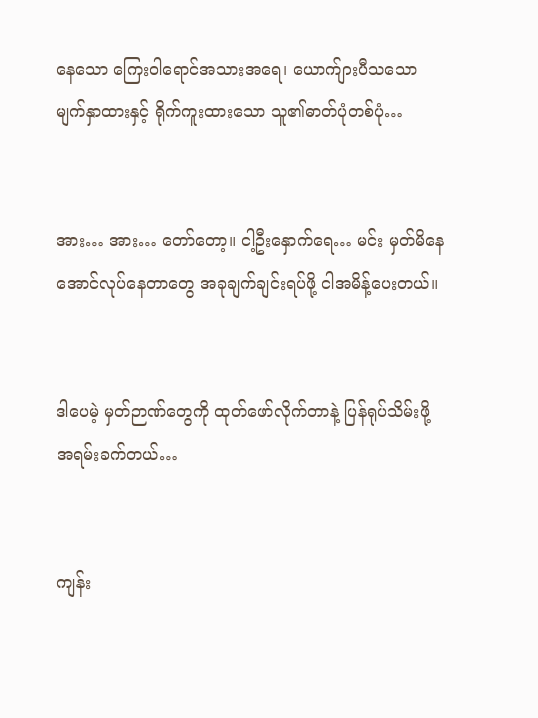နေသော ကြေးဝါရောင်အသားအရေ၊ ယောက်ျားပီသသော မျက်နှာထားနှင့် ရိုက်ကူးထားသော သူ၏ဓာတ်ပုံတစ်ပုံ…


အား… အား… တော်တော့။ ငါ့ဦးနှောက်ရေ… မင်း မှတ်မိနေအောင်လုပ်နေတာတွေ အခုချက်ချင်းရပ်ဖို့ ငါအမိန့်ပေးတယ်။


ဒါပေမဲ့ မှတ်ဉာဏ်တွေကို ထုတ်ဖော်လိုက်တာနဲ့ ပြန်ရုပ်သိမ်းဖို့ အရမ်းခက်တယ်…


ကျန်း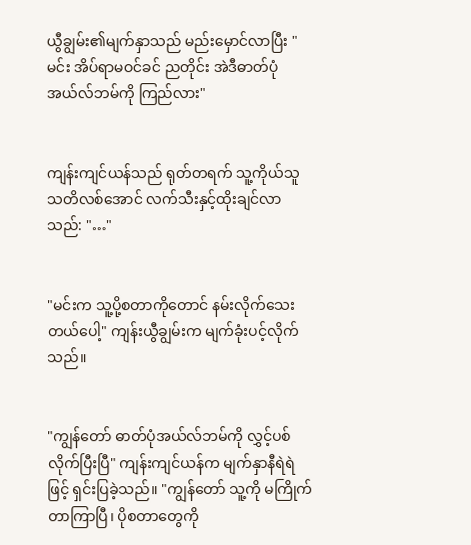ယွီချွမ်း၏မျက်နှာသည် မည်းမှောင်လာပြီး "မင်း အိပ်ရာမဝင်ခင် ညတိုင်း အဲဒီဓာတ်ပုံအယ်လ်ဘမ်ကို ကြည်လား"


ကျန်းကျင်ယန်သည် ရုတ်တရက် သူ့ကိုယ်သူ သတိလစ်အောင် လက်သီးနှင့်ထိုးချင်လာသည်: "…"


"မင်းက သူ့ပို့စတာကိုတောင် နမ်းလိုက်သေးတယ်ပေါ့" ကျန်းယွီချွမ်းက မျက်ခုံးပင့်လိုက်သည်။


"ကျွန်တော် ဓာတ်ပုံအယ်လ်ဘမ်ကို လွှင့်ပစ်လိုက်ပြီးပြီ" ကျန်းကျင်ယန်က မျက်နှာနီရဲရဲဖြင့် ရှင်းပြခဲ့သည်။ "ကျွန်တော် သူ့ကို မကြိုက်တာကြာပြီ၊ ပိုစတာတွေကို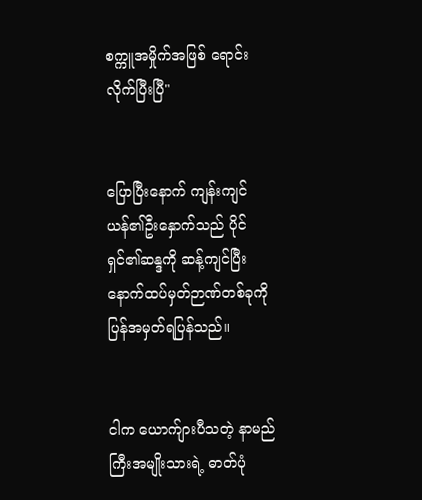စက္ကူအမှိုက်အဖြစ် ရောင်းလိုက်ပြီးပြီ"


ပြောပြီးနောက် ကျန်းကျင်ယန်၏ဦးနှောက်သည် ပိုင်ရှင်၏ဆန္ဒကို ဆန့်ကျင်ပြီး နောက်ထပ်မှတ်ဉာဏ်တစ်ခုကို ပြန်အမှတ်ရပြန်သည်။


ငါက ယောက်ျားပီသတဲ့ နာမည်ကြီးအမျိုးသားရဲ့ ဓာတ်ပုံ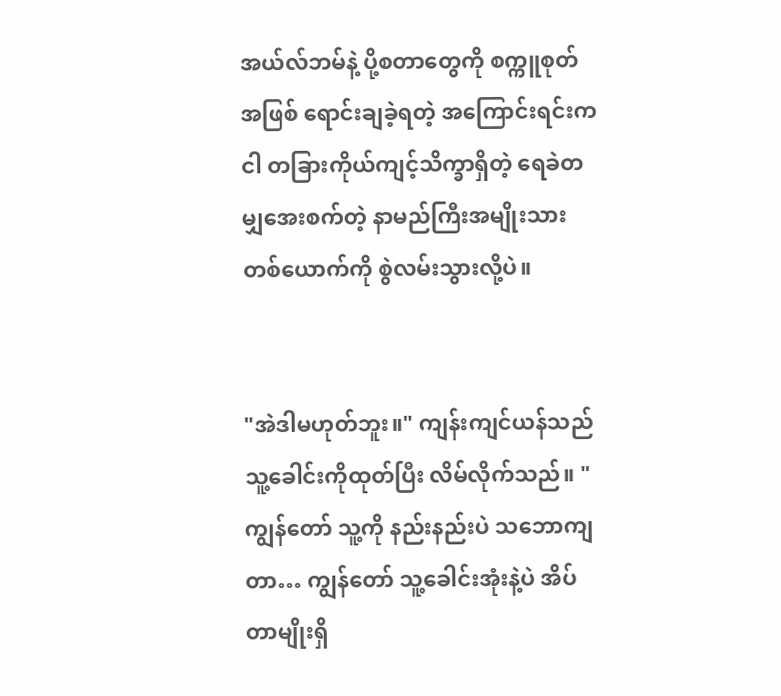အယ်လ်ဘမ်နဲ့ ပို့စတာတွေကို စက္ကူစုတ်အဖြစ် ရောင်းချခဲ့ရတဲ့ အကြောင်းရင်းက ငါ တခြားကိုယ်ကျင့်သိက္ခာရှိတဲ့ ရေခဲတမျှအေးစက်တဲ့ နာမည်ကြီးအမျိုးသားတစ်ယောက်ကို စွဲလမ်းသွားလို့ပဲ။


"အဲဒါမဟုတ်ဘူး။" ကျန်းကျင်ယန်သည် သူ့ခေါင်းကိုထုတ်ပြီး လိမ်လိုက်သည်။ "ကျွန်တော် သူ့ကို နည်းနည်းပဲ သဘောကျတာ… ကျွန်တော် သူ့ခေါင်းအုံးနဲ့ပဲ အိပ်တာမျိုးရှိ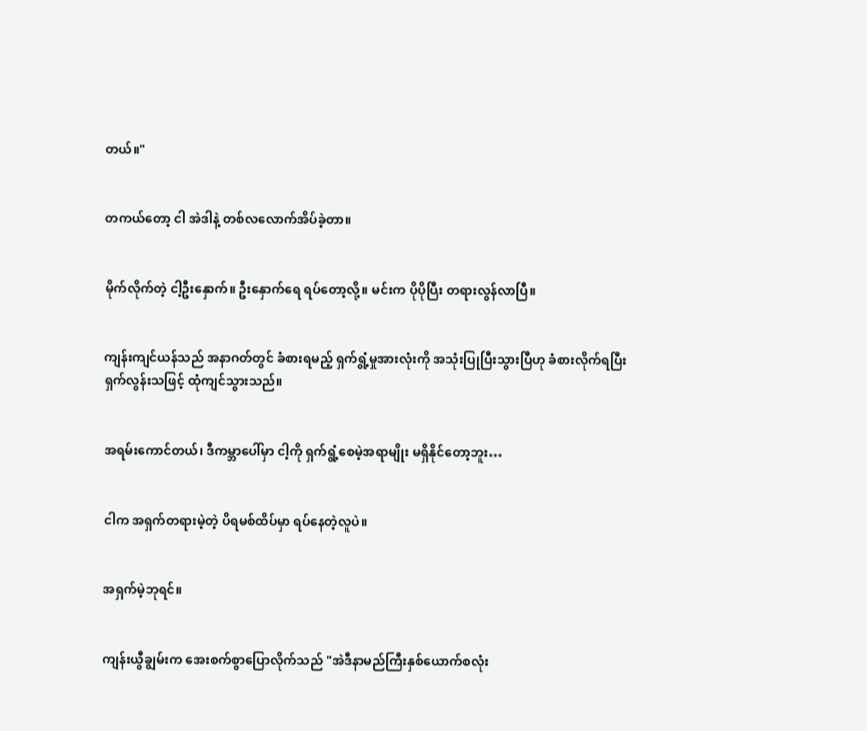တယ်။"


တကယ်တော့ ငါ အဲဒါနဲ့ တစ်လလောက်အိပ်ခဲ့တာ။


မိုက်လိုက်တဲ့ ငါ့ဦးနှောက်။ ဦးနှောက်ရေ ရပ်တော့လို့။ မင်းက ပိုပိုပြီး တရားလွန်လာပြီ။


ကျန်းကျင်ယန်သည် အနာဂတ်တွင် ခံစားရမည့် ရှက်ရွံ့မှုအားလုံးကို အသုံးပြုပြီးသွားပြီဟု ခံစားလိုက်ရပြီး ရှက်လွန်းသဖြင့် ထုံကျင်သွားသည်။


အရမ်းကောင်တယ်၊ ဒီကမ္ဘာပေါ်မှာ ငါ့ကို ရှက်ရွံ့စေမဲ့အရာမျိုး မရှိနိုင်တော့ဘူး…


ငါက အရှက်တရားမဲ့တဲ့ ပိရမစ်ထိပ်မှာ ရပ်နေတဲ့လူပဲ။


အရှက်မဲ့ဘုရင်။


ကျန်းယွီချွမ်းက အေးစက်စွာပြောလိုက်သည် "အဲဒီနာမည်ကြီးနှစ်ယောက်စလုံး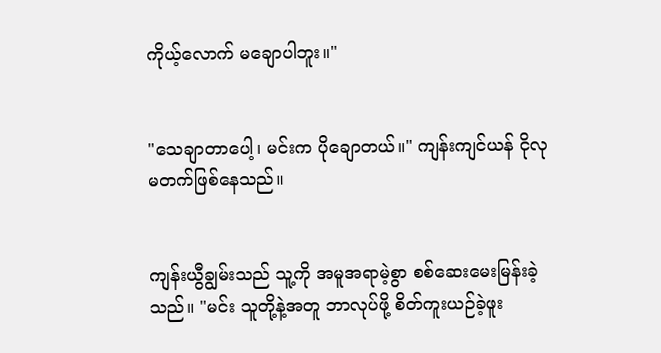ကိုယ့်လောက် မချောပါဘူး။"


"သေချာတာပေါ့၊ မင်းက ပိုချောတယ်။" ကျန်းကျင်ယန် ငိုလုမတက်ဖြစ်နေသည်။


ကျန်းယွီချွမ်းသည် သူ့ကို အမူအရာမဲ့စွာ စစ်ဆေးမေးမြန်းခဲ့သည်။ "မင်း သူတို့နဲ့အတူ ဘာလုပ်ဖို့ စိတ်ကူးယဉ်ခဲ့ဖူး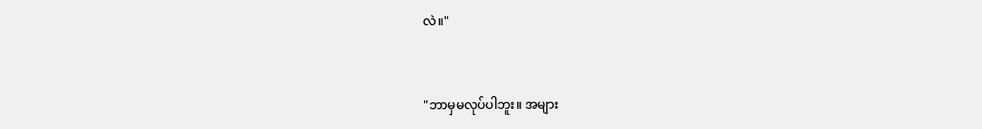လဲ။"


"ဘာမှမလုပ်ပါဘူး။ အများ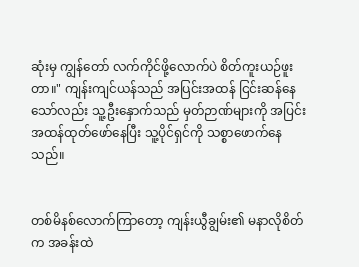ဆုံးမှ ကျွန်တော် လက်ကိုင်ဖို့လောက်ပဲ စိတ်ကူးယဉ်ဖူးတာ။" ကျန်းကျင်ယန်သည် အပြင်းအထန် ငြင်းဆန်နေသော်လည်း သူ့ဦးနှောက်သည် မှတ်ဉာဏ်များကို အပြင်းအထန်ထုတ်ဖော်နေပြီး သူ့ပိုင်ရှင်ကို သစ္စာဖောက်နေသည်။


တစ်မိနစ်လောက်ကြာတော့ ကျန်းယွီချွမ်း၏ မနာလိုစိတ်က အခန်းထဲ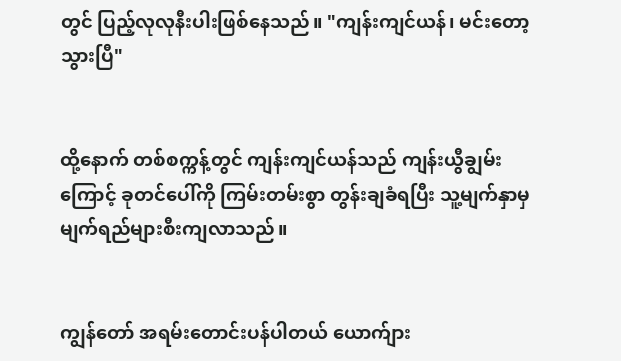တွင် ပြည့်လုလုနီးပါးဖြစ်နေသည်။ "ကျန်းကျင်ယန်၊ မင်းတော့ သွားပြီ"


ထို့နောက် တစ်စက္ကန့်တွင် ကျန်းကျင်ယန်သည် ကျန်းယွီချွမ်းကြောင့် ခုတင်ပေါ်ကို ကြမ်းတမ်းစွာ တွန်းချခံရပြီး သူ့မျက်နှာမှ မျက်ရည်များစီးကျလာသည်။


ကျွန်တော် အရမ်းတောင်းပန်ပါတယ် ယောက်ျား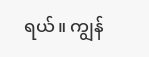ရယ်။ ကျွန်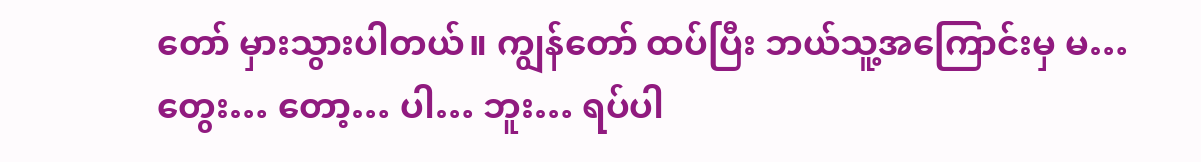တော် မှားသွားပါတယ်။ ကျွန်တော် ထပ်ပြီး ဘယ်သူ့အကြောင်းမှ မ… တွေး… တော့… ပါ… ဘူး… ရပ်ပါ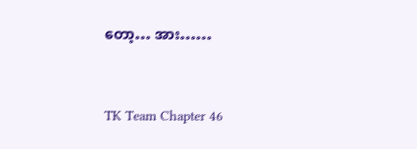တော့… အား……


TK Team Chapter 46